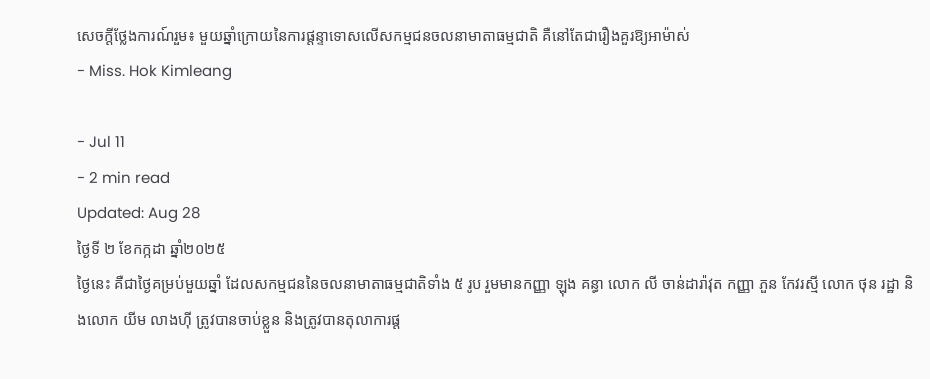សេចក្តីថ្លែងការណ៍រួម៖ មួយឆ្នាំក្រោយនៃការផ្តន្ទាទោសលើសកម្មជនចលនាមាតាធម្មជាតិ គឺនៅតែជារឿងគួរឱ្យអាម៉ាស់
- Miss. Hok Kimleang

- Jul 11
- 2 min read
Updated: Aug 28
ថ្ងៃទី ២ ខែកក្កដា ឆ្នាំ២០២៥
ថ្ងៃនេះ គឺជាថ្ងៃគម្រប់មួយឆ្នាំ ដែលសកម្មជននៃចលនាមាតាធម្មជាតិទាំង ៥ រូប រួមមានកញ្ញា ឡុង គន្ធា លោក លី ចាន់ដារ៉ាវុត កញ្ញា ភួន កែវរស្មី លោក ថុន រដ្ឋា និងលោក យីម លាងហ៊ី ត្រូវបានចាប់ខ្លួន និងត្រូវបានតុលាការផ្ត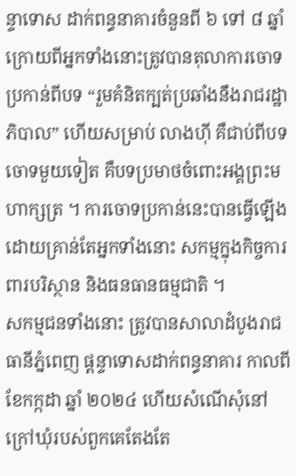ន្ទាទោស ដាក់ពន្ធនាគារចំនួនពី ៦ ទៅ ៨ ឆ្នាំ ក្រោយពីអ្នកទាំងនោះត្រូវបានតុលាការចោទប្រកាន់ពីបទ “រួមគំនិតក្បត់ប្រឆាំងនឹងរាជរដ្ឋាភិបាល” ហើយសម្រាប់ លាងហ៊ី គឺជាប់ពីបទចោទមួយទៀត គឺបទប្រមាថចំពោះអង្គព្រះមហាក្សត្រ ។ ការចោទប្រកាន់នេះបានធ្វើឡើងដោយគ្រាន់តែអ្នកទាំងនោះ សកម្មក្នុងកិច្ចការពារបរិស្ថាន និងធនធានធម្មជាតិ ។
សកម្មជនទាំងនោះ ត្រូវបានសាលាដំបូងរាជធានីភ្នំពេញ ផ្តន្ទាទោសដាក់ពន្ធនាគារ កាលពីខែកក្កដា ឆ្នាំ ២០២៤ ហើយសំណើសុំនៅក្រៅឃុំរបស់ពួកគេតែងតែ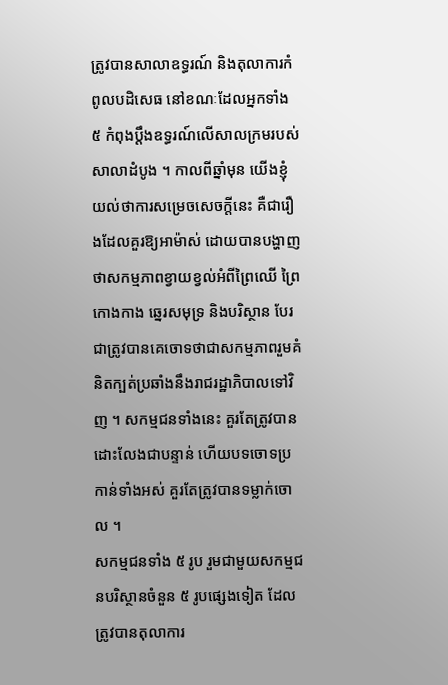ត្រូវបានសាលាឧទ្ធរណ៍ និងតុលាការកំពូលបដិសេធ នៅខណៈដែលអ្នកទាំង ៥ កំពុងប្តឹងឧទ្ធរណ៍លើសាលក្រមរបស់សាលាដំបូង ។ កាលពីឆ្នាំមុន យើងខ្ញុំយល់ថាការសម្រេចសេចក្តីនេះ គឺជារឿងដែលគួរឱ្យអាម៉ាស់ ដោយបានបង្ហាញថាសកម្មភាពខ្វាយខ្វល់អំពីព្រៃឈើ ព្រៃកោងកាង ឆ្នេរសមុទ្រ និងបរិស្ថាន បែរជាត្រូវបានគេចោទថាជាសកម្មភាពរួមគំនិតក្បត់ប្រឆាំងនឹងរាជរដ្ឋាភិបាលទៅវិញ ។ សកម្មជនទាំងនេះ គួរតែត្រូវបានដោះលែងជាបន្ទាន់ ហើយបទចោទប្រកាន់ទាំងអស់ គួរតែត្រូវបានទម្លាក់ចោល ។
សកម្មជនទាំង ៥ រូប រួមជាមួយសកម្មជនបរិស្ថានចំនួន ៥ រូបផ្សេងទៀត ដែលត្រូវបានតុលាការ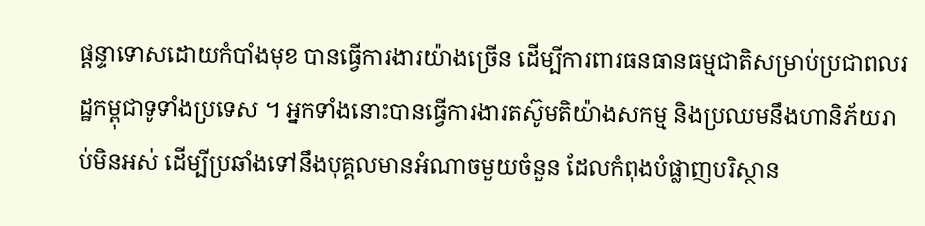ផ្តន្ទាទោសដោយកំបាំងមុខ បានធ្វើការងារយ៉ាងច្រើន ដើម្បីការពារធនធានធម្មជាតិសម្រាប់ប្រជាពលរដ្ឋកម្ពុជាទូទាំងប្រទេស ។ អ្នកទាំងនោះបានធ្វើការងារតស៊ូមតិយ៉ាងសកម្ម និងប្រឈមនឹងហានិភ័យរាប់មិនអស់ ដើម្បីប្រឆាំងទៅនឹងបុគ្គលមានអំណាចមួយចំនួន ដែលកំពុងបំផ្លាញបរិស្ថាន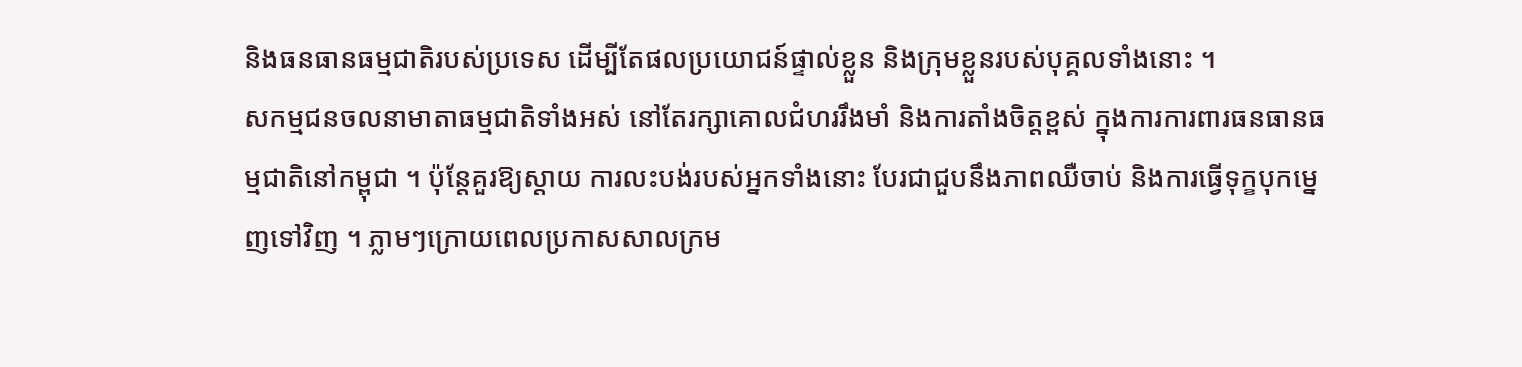និងធនធានធម្មជាតិរបស់ប្រទេស ដើម្បីតែផលប្រយោជន៍ផ្ទាល់ខ្លួន និងក្រុមខ្លួនរបស់បុគ្គលទាំងនោះ ។
សកម្មជនចលនាមាតាធម្មជាតិទាំងអស់ នៅតែរក្សាគោលជំហររឹងមាំ និងការតាំងចិត្តខ្ពស់ ក្នុងការការពារធនធានធម្មជាតិនៅកម្ពុជា ។ ប៉ុន្តែគួរឱ្យស្តាយ ការលះបង់របស់អ្នកទាំងនោះ បែរជាជួបនឹងភាពឈឺចាប់ និងការធ្វើទុក្ខបុកម្នេញទៅវិញ ។ ភ្លាមៗក្រោយពេលប្រកាសសាលក្រម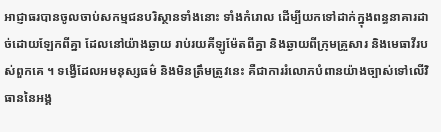អាជ្ញាធរបានចូលចាប់សកម្មជនបរិស្ថានទាំងនោះ ទាំងកំរោល ដើម្បីយកទៅដាក់ក្នុងពន្ធនាគារដាច់ដោយឡែកពីគ្នា ដែលនៅយ៉ាងឆ្ងាយ រាប់រយគីឡូម៉ែតពីគ្នា និងឆ្ងាយពីក្រុមគ្រួសារ និងមេធាវីរបស់ពួកគេ ។ ទង្វើដែលអមនុស្សធម៌ និងមិនត្រឹមត្រូវនេះ គឺជាការរំលោភបំពានយ៉ាងច្បាស់ទៅលើវិធាននៃអង្គ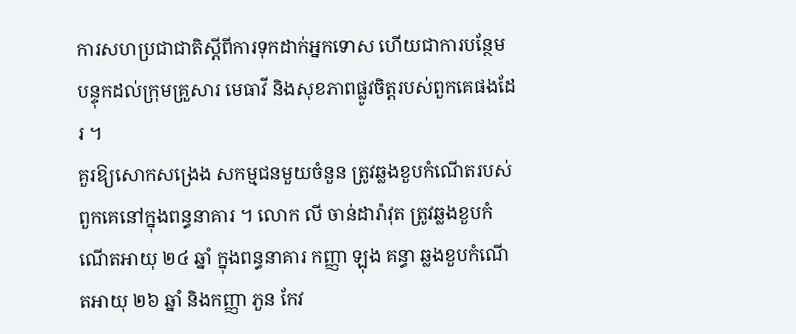ការសហប្រជាជាតិស្តីពីការទុកដាក់អ្នកទោស ហើយជាការបន្ថែមបន្ទុកដល់ក្រុមគ្រួសារ មេធាវី និងសុខភាពផ្លូវចិត្តរបស់ពួកគេផងដែរ ។
គួរឱ្យសោកសង្រេង សកម្មជនមួយចំនួន ត្រូវឆ្លងខួបកំណើតរបស់ពួកគេនៅក្នុងពន្ធនាគារ ។ លោក លី ចាន់ដារ៉ាវុត ត្រូវឆ្លងខួបកំណើតអាយុ ២៤ ឆ្នាំ ក្នុងពន្ធនាគារ កញ្ញា ឡុង គន្ធា ឆ្លងខួបកំណើតអាយុ ២៦ ឆ្នាំ និងកញ្ញា ភួន កែវ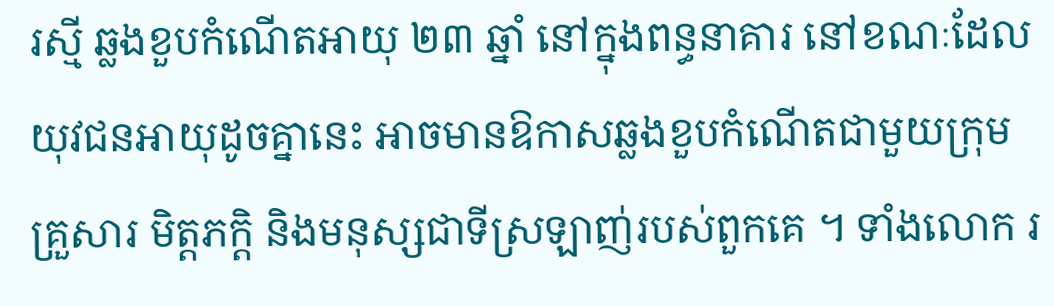រស្មី ឆ្លងខួបកំណើតអាយុ ២៣ ឆ្នាំ នៅក្នុងពន្ធនាគារ នៅខណៈដែលយុវជនអាយុដូចគ្នានេះ អាចមានឱកាសឆ្លងខួបកំណើតជាមួយក្រុមគ្រួសារ មិត្តភក្តិ និងមនុស្សជាទីស្រឡាញ់របស់ពួកគេ ។ ទាំងលោក រ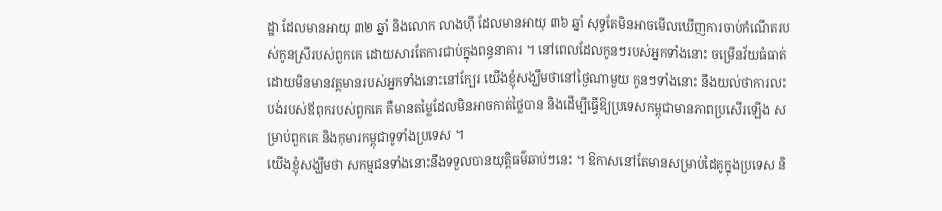ដ្ឋា ដែលមានអាយុ ៣២ ឆ្នាំ និងលោក លាងហ៊ី ដែលមានអាយុ ៣៦ ឆ្នាំ សុទ្ធតែមិនអាចមើលឃើញការចាប់កំណើតរបស់កូនស្រីរបស់ពួកគេ ដោយសារតែការជាប់ក្នុងពន្ធនាគារ ។ នៅពេលដែលកូនៗរបស់អ្នកទាំងនោះ ចម្រើនវ័យធំធាត់ ដោយមិនមានវត្តមានរបស់អ្នកទាំងនោះនៅក្បែរ យើងខ្ញុំសង្ឃឹមថានៅថ្ងៃណាមួយ កូនៗទាំងនោះ នឹងយល់ថាការលះបង់របស់ឪពុករបស់ពួកគេ គឺមានតម្លៃដែលមិនអាចកាត់ថ្លៃបាន និងដើម្បីធ្វើឱ្យប្រទេសកម្ពុជាមានភាពប្រសើរឡើង សម្រាប់ពួកគេ និងកុមារកម្ពុជាទូទាំងប្រទេស ។
យើងខ្ញុំសង្ឃឹមថា សកម្មជនទាំងនោះនឹងទទួលបានយុត្តិធម៌ឆាប់ៗនេះ ។ ឱកាសនៅតែមានសម្រាប់ដៃគូក្នុងប្រទេស និ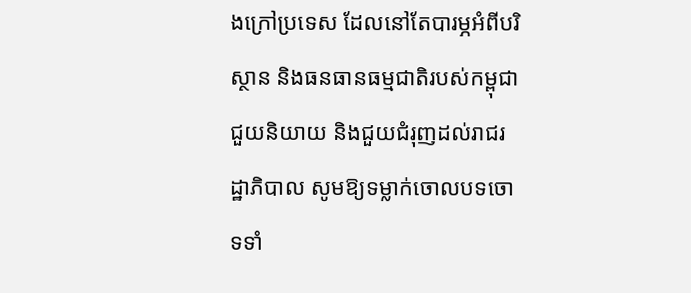ងក្រៅប្រទេស ដែលនៅតែបារម្ភអំពីបរិស្ថាន និងធនធានធម្មជាតិរបស់កម្ពុជា ជួយនិយាយ និងជួយជំរុញដល់រាជរដ្ឋាភិបាល សូមឱ្យទម្លាក់ចោលបទចោទទាំ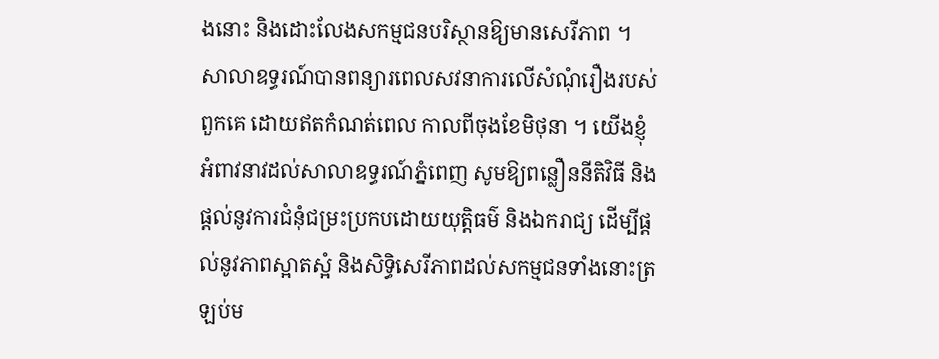ងនោះ និងដោះលែងសកម្មជនបរិស្ថានឱ្យមានសេរីភាព ។ សាលាឧទ្ធរណ៍បានពន្យារពេលសវនាការលើសំណុំរឿងរបស់ពួកគេ ដោយឥតកំណត់ពេល កាលពីចុងខែមិថុនា ។ យើងខ្ញុំអំពាវនាវដល់សាលាឧទ្ធរណ៍ភ្នំពេញ សូមឱ្យពន្លឿននីតិវិធី និងផ្តល់នូវការជំនុំជម្រះប្រកបដោយយុត្តិធម៌ និងឯករាជ្យ ដើម្បីផ្តល់នូវភាពស្អាតស្អំ និងសិទិ្ធសេរីភាពដល់សកម្មជនទាំងនោះត្រឡប់ម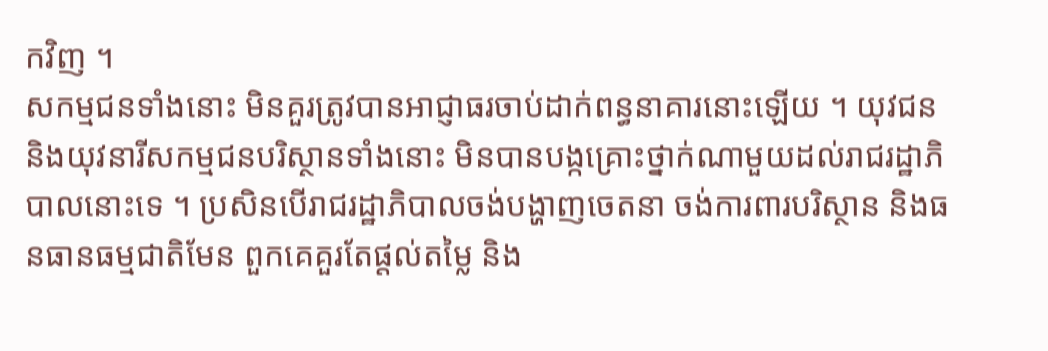កវិញ ។
សកម្មជនទាំងនោះ មិនគួរត្រូវបានអាជ្ញាធរចាប់ដាក់ពន្ធនាគារនោះឡើយ ។ យុវជន និងយុវនារីសកម្មជនបរិស្ថានទាំងនោះ មិនបានបង្កគ្រោះថ្នាក់ណាមួយដល់រាជរដ្ឋាភិបាលនោះទេ ។ ប្រសិនបើរាជរដ្ឋាភិបាលចង់បង្ហាញចេតនា ចង់ការពារបរិស្ថាន និងធនធានធម្មជាតិមែន ពួកគេគួរតែផ្តល់តម្លៃ និង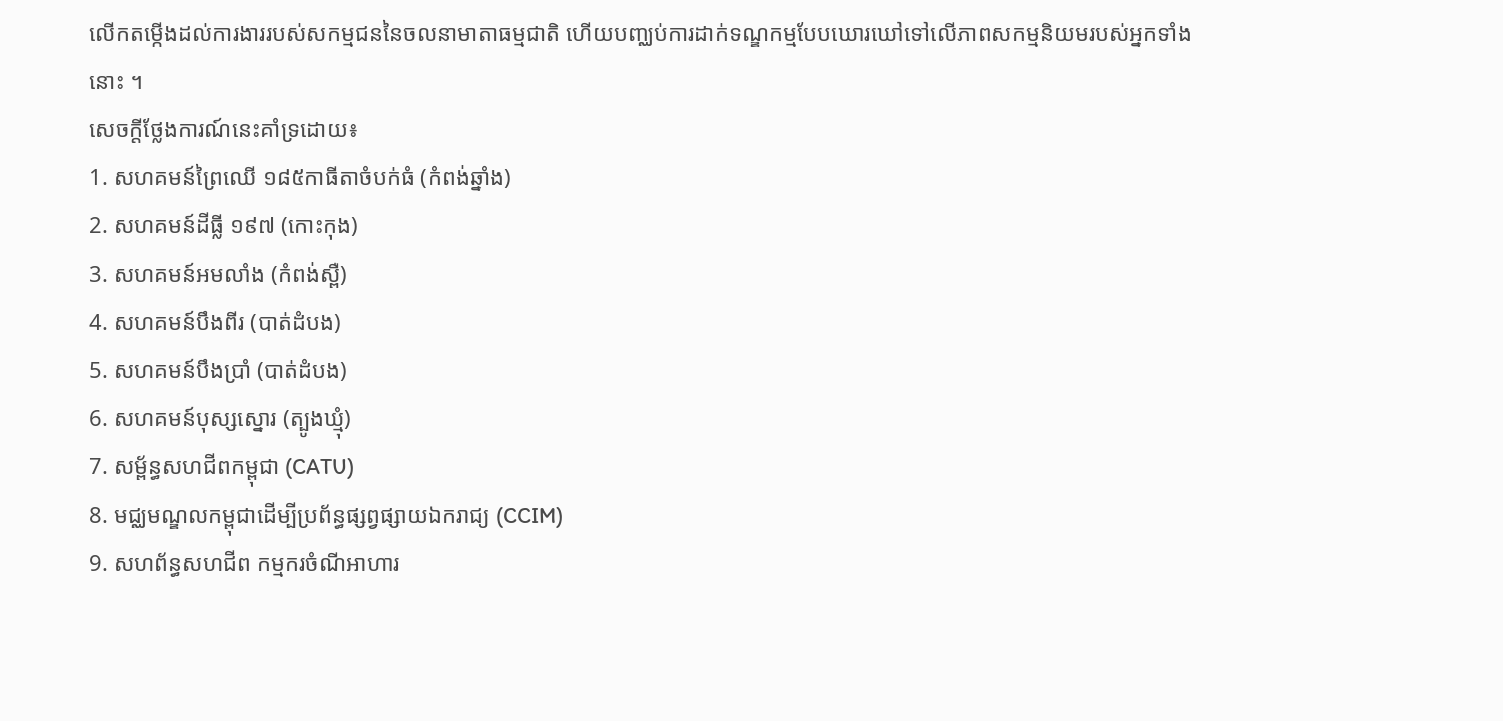លើកតម្កើងដល់ការងាររបស់សកម្មជននៃចលនាមាតាធម្មជាតិ ហើយបញ្ឈប់ការដាក់ទណ្ឌកម្មបែបឃោរឃៅទៅលើភាពសកម្មនិយមរបស់អ្នកទាំងនោះ ។
សេចក្តីថ្លែងការណ៍នេះគាំទ្រដោយ៖
1. សហគមន៍ព្រៃឈើ ១៨៥កាធីតាចំបក់ធំ (កំពង់ឆ្នាំង)
2. សហគមន៍ដីធ្លី ១៩៧ (កោះកុង)
3. សហគមន៍អមលាំង (កំពង់ស្ពឺ)
4. សហគមន៍បឹងពីរ (បាត់ដំបង)
5. សហគមន៍បឹងប្រាំ (បាត់ដំបង)
6. សហគមន៍បុស្សស្នោរ (ត្បូងឃ្មុំ)
7. សម្ព័ន្ធសហជីពកម្ពុជា (CATU)
8. មជ្ឈមណ្ឌលកម្ពុជាដើម្បីប្រព័ន្ធផ្សព្វផ្សាយឯករាជ្យ (CCIM)
9. សហព័ន្ធសហជីព កម្មករចំណីអាហារ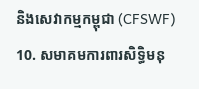និងសេវាកម្មកម្ពុជា (CFSWF)
10. សមាគមការពារសិទ្ធិមនុ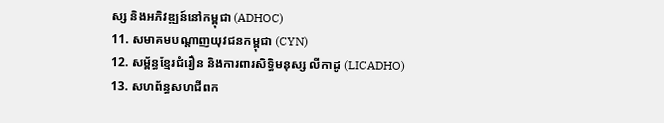ស្ស និងអភិវឌ្ឍន៍នៅកម្ពុជា (ADHOC)
11. សមាគមបណ្តាញយុវជនកម្ពុជា (CYN)
12. សម្ព័ន្ធខ្មែរជំរឿន និងការពារសិទ្ធិមនុស្ស លីកាដូ (LICADHO)
13. សហព័ន្ធសហជីពក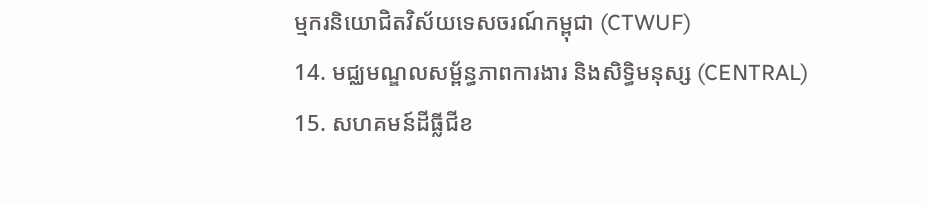ម្មករនិយោជិតវិស័យទេសចរណ៍កម្ពុជា (CTWUF)
14. មជ្ឈមណ្ឌលសម្ព័ន្ធភាពការងារ និងសិទ្ធិមនុស្ស (CENTRAL)
15. សហគមន៍ដីធ្លីជីខ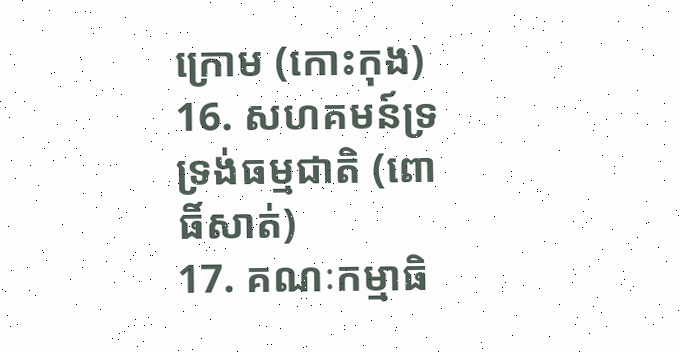ក្រោម (កោះកុង)
16. សហគមន៍ទ្រទ្រង់ធម្មជាតិ (ពោធិ៍សាត់)
17. គណៈកម្មាធិ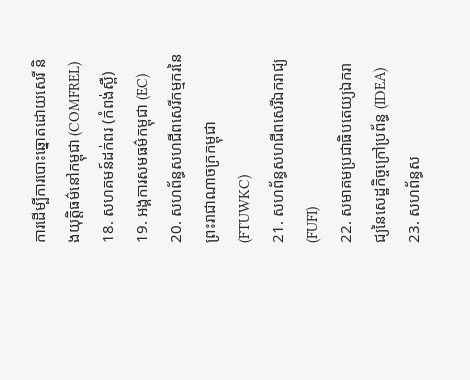ការដើម្បីការបោះឆ្នោតដោយសេរី និងយុត្តិធម៌នៅកម្ពុជា (COMFREL)
18. សហគមន៍ដក់ពរ (កំពង់ស្ពឺ)
19. អង្គការសមធម៌កម្ពុជា (EC)
20. សហព័ន្ធសហជីពសេរីកម្មករនៃព្រះរាជាណាចក្រកម្ពុជា (FTUWKC)
21. សហព័ន្ធសហជីពសេរីឯករាជ្យ (FUFI)
22. សមាគមប្រជាធិបតេយ្យឯករាជ្យនៃសេដ្ឋកិច្ចក្រៅប្រព័ន្ធ (IDEA)
23. សហព័ន្ធស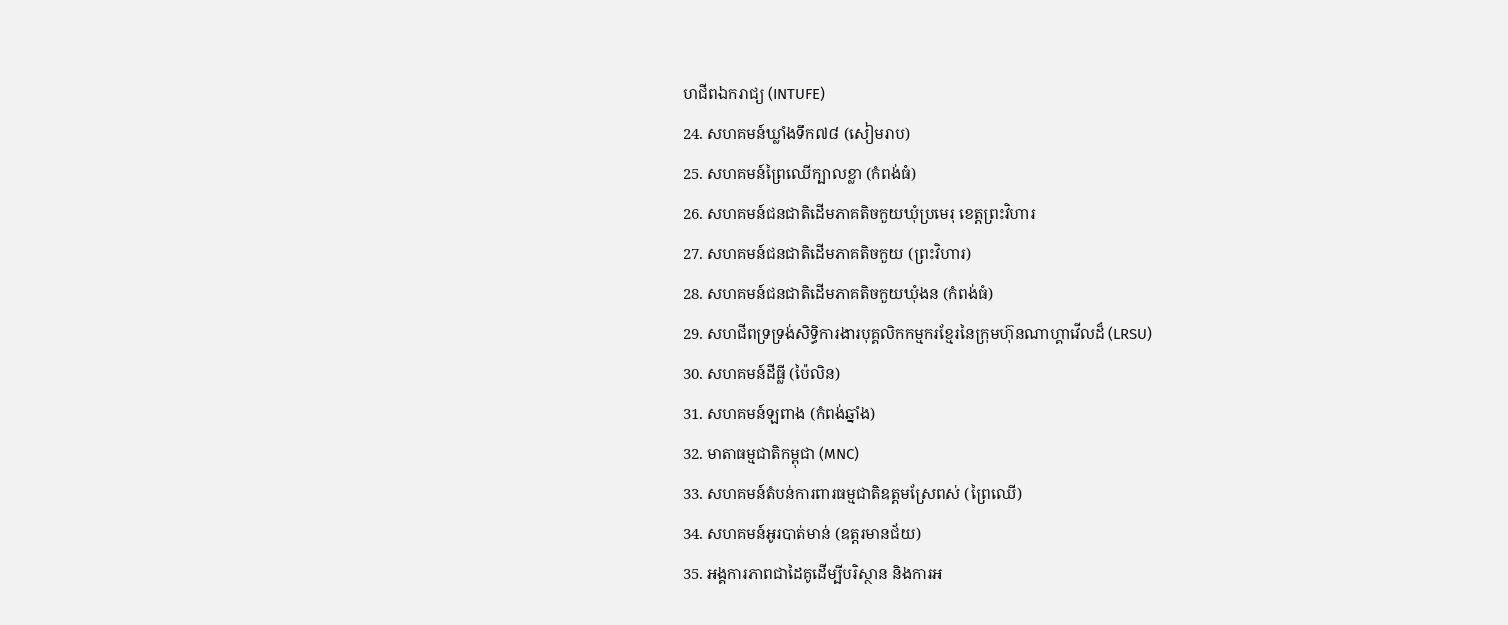ហជីពឯករាជ្យ (INTUFE)
24. សហគមន៍ឃ្លាំងទឹក៧៨ (សៀមរាប)
25. សហគមន៍ព្រៃឈើក្បាលខ្លា (កំពង់ធំ)
26. សហគមន៍ជនជាតិដើមភាគតិចកួយឃុំប្រមេរុ ខេត្តព្រះវិហារ
27. សហគមន៍ជនជាតិដើមភាគតិចកួយ (ព្រះវិហារ)
28. សហគមន៍ជនជាតិដើមភាគតិចកួយឃុំងន (កំពង់ធំ)
29. សហជីពទ្រទ្រង់សិទ្ធិការងារបុគ្គលិកកម្មករខ្មែរនៃក្រុមហ៊ុនណាហ្គាវើលដ៏ (LRSU)
30. សហគមន៍ដីធ្លី (ប៉ៃលិន)
31. សហគមន៍ឡពាង (កំពង់ឆ្នាំង)
32. មាតាធម្មជាតិកម្ពុជា (MNC)
33. សហគមន៍តំបន់ការពារធម្មជាតិឧត្តមស្រែពស់ (ព្រៃឈើ)
34. សហគមន៍អូរបាត់មាន់ (ឧត្តរមានជ័យ)
35. អង្គការភាពជាដៃគូដើម្បីបរិស្ថាន និងការអ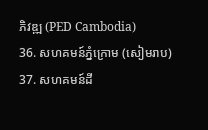ភិវឌ្ឍ (PED Cambodia)
36. សហគមន៍ភ្នំក្រោម (សៀមរាប)
37. សហគមន៍ដី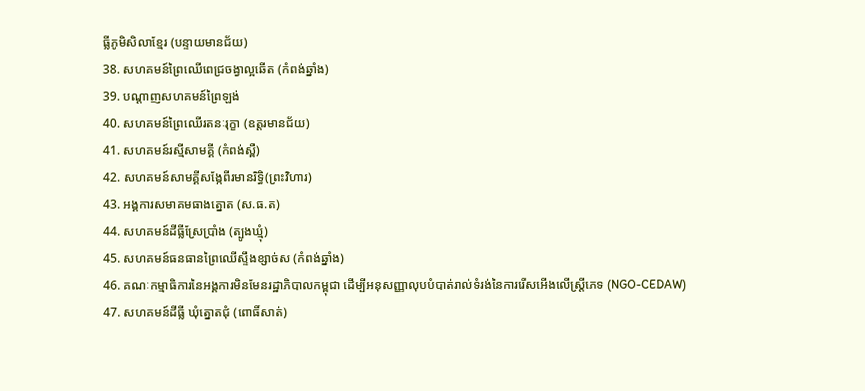ធ្លីភូមិសិលាខ្មែរ (បន្ទាយមានជ័យ)
38. សហគមន៍ព្រៃឈើពេជ្រចង្វាល្អឆើត (កំពង់ឆ្នាំង)
39. បណ្តាញសហគមន៍ព្រៃឡង់
40. សហគមន៍ព្រៃឈើរតនៈរុក្ខា (ឧត្តរមានជ័យ)
41. សហគមន៍រស្មីសាមគ្គី (កំពង់ស្ពឺ)
42. សហគមន៍សាមគ្គីសង្កែពីរមានរិទ្ធិ(ព្រះវិហារ)
43. អង្គការសមាគមធាងត្នោត (ស.ធ.ត)
44. សហគមន៍ដីធ្លីស្រែប្រាំង (ត្បូងឃ្មុំ)
45. សហគមន៍ធនធានព្រៃឈើស្ទឹងខ្សាច់ស (កំពង់ឆ្នាំង)
46. គណៈកម្មាធិការនៃអង្គការមិនមែនរដ្ឋាភិបាលកម្ពុជា ដើម្បីអនុសញ្ញាលុបបំបាត់រាល់ទំរង់នៃការរើសអើងលើស្រ្តីភេទ (NGO-CEDAW)
47. សហគមន៍ដីធ្លី ឃុំត្នោតជុំ (ពោធិ៍សាត់)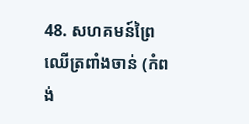48. សហគមន៍ព្រៃឈើត្រពាំងចាន់ (កំពង់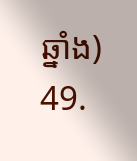ឆ្នាំង)
49.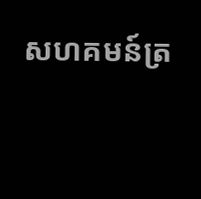សហគមន៍ត្រ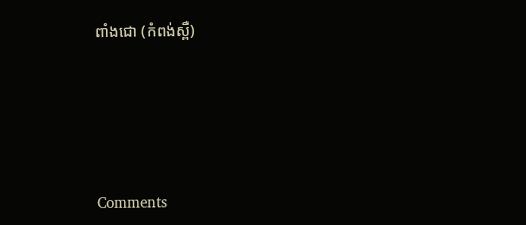ពាំងជោ (កំពង់ស្ពឺ)





Comments